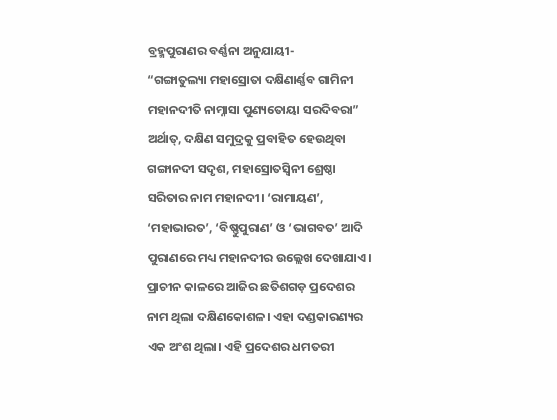ବ୍ରହ୍ମପୁରାଣର ବର୍ଣ୍ଣନା ଅନୁଯାୟୀ-
“ଗଙ୍ଗାତୁଲ୍ୟା ମହାସ୍ରୋତା ଦକ୍ଷିଣାର୍ଣ୍ଣବ ଗାମିନୀ
ମହାନଦୀତି ନାମ୍ନାସା ପୁଣ୍ୟତୋୟା ସରଦିବରା”
ଅର୍ଥାତ୍, ଦକ୍ଷିଣ ସମୁଦ୍ରକୁ ପ୍ରବାହିତ ହେଉଥିବା ଗଙ୍ଗାନଦୀ ସଦୃଶ, ମହାସ୍ରୋତସ୍ୱିନୀ ଶ୍ରେଷ୍ଠା ସରିତାର ନାମ ମହାନଦୀ। ‘ରାମାୟଣ’, ‘ମହାଭାରତ’, ‘ବିଷ୍ଣୁପୁରାଣ’ ଓ ‘ଭାଗବତ’ ଆଦି ପୁରାଣରେ ମଧ୍ୟ ମହାନଦୀର ଉଲ୍ଲେଖ ଦେଖାଯାଏ। ପ୍ରାଚୀନ କାଳରେ ଆଜିର ଛତିଶଗଡ଼ ପ୍ରଦେଶର ନାମ ଥିଲା ଦକ୍ଷିଣକୋଶଳ। ଏହା ଦଣ୍ଡକାରଣ୍ୟର ଏକ ଅଂଶ ଥିଲା। ଏହି ପ୍ରଦେଶର ଧମତରୀ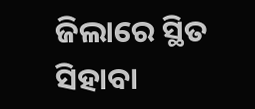ଜିଲାରେ ସ୍ଥିତ ସିହାବା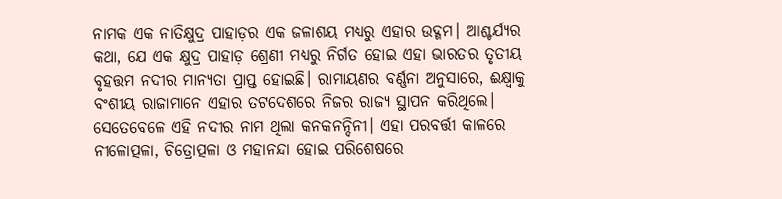ନାମକ ଏକ ନାତିକ୍ଷୁଦ୍ର ପାହାଡ଼ର ଏକ ଜଳାଶୟ ମଧ୍ୟରୁ ଏହାର ଉଦ୍ଗମ। ଆଶ୍ଚର୍ଯ୍ୟର କଥା, ଯେ ଏକ କ୍ଷୁଦ୍ର ପାହାଡ଼ ଶ୍ରେଣୀ ମଧ୍ୟରୁ ନିର୍ଗତ ହୋଇ ଏହା ଭାରତର ତୃତୀୟ ବୃହତ୍ତମ ନଦୀର ମାନ୍ୟତା ପ୍ରାପ୍ତ ହୋଇଛି। ରାମାୟଣର ବର୍ଣ୍ଣନା ଅନୁସାରେ, ଈକ୍ଷ୍ୱାକୁ ବଂଶୀୟ ରାଜାମାନେ ଏହାର ତଟଦେଶରେ ନିଜର ରାଜ୍ୟ ସ୍ଥାପନ କରିଥିଲେ। ସେତେବେଳେ ଏହି ନଦୀର ନାମ ଥିଲା କନକନନ୍ଦିନୀ। ଏହା ପରବର୍ତ୍ତୀ କାଳରେ ନୀଳୋତ୍ପଳା, ଚିତ୍ରୋତ୍ପଳା ଓ ମହାନନ୍ଦା ହୋଇ ପରିଶେଷରେ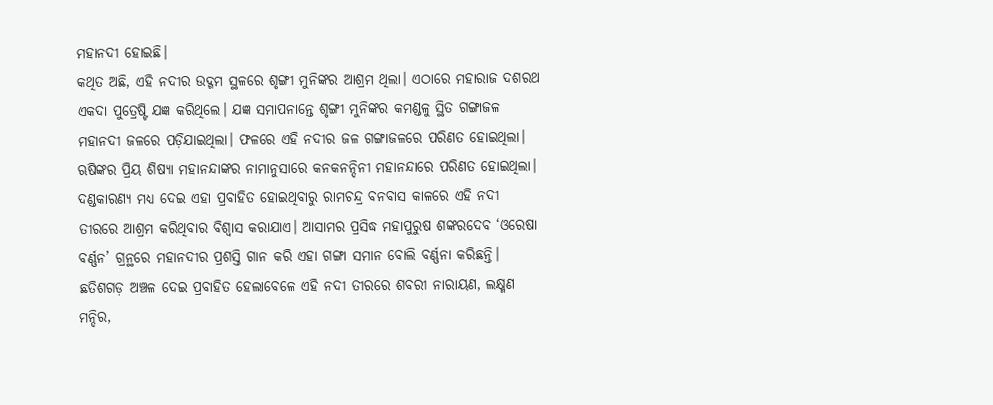ମହାନଦୀ ହୋଇଛି।
କଥିତ ଅଛି, ଏହି ନଦୀର ଉଦ୍ଗମ ସ୍ଥଳରେ ଶୃଙ୍ଗୀ ମୁନିଙ୍କର ଆଶ୍ରମ ଥିଲା। ଏଠାରେ ମହାରାଜ ଦଶରଥ ଏକଦା ପୁତ୍ରେଷ୍ଟି ଯଜ୍ଞ କରିଥିଲେ। ଯଜ୍ଞ ସମାପନାନ୍ତେ ଶୃଙ୍ଗୀ ମୁନିଙ୍କର କମଣ୍ଡଳୁ ସ୍ଥିତ ଗଙ୍ଗାଜଳ ମହାନଦୀ ଜଳରେ ପଡ଼ିଯାଇଥିଲା। ଫଳରେ ଏହି ନଦୀର ଜଳ ଗଙ୍ଗାଜଳରେ ପରିଣତ ହୋଇଥିଲା। ଋଷିଙ୍କର ପ୍ରିୟ ଶିଷ୍ୟା ମହାନନ୍ଦାଙ୍କର ନାମାନୁସାରେ କନକନନ୍ଦିନୀ ମହାନନ୍ଦାରେ ପରିଣତ ହୋଇଥିଲା। ଦଣ୍ଡକାରଣ୍ୟ ମଧ୍ୟ ଦେଇ ଏହା ପ୍ରବାହିତ ହୋଇଥିବାରୁ ରାମଚନ୍ଦ୍ର ବନବାସ କାଳରେ ଏହି ନଦୀ ତୀରରେ ଆଶ୍ରମ କରିଥିବାର ବିଶ୍ୱାସ କରାଯାଏ। ଆସାମର ପ୍ରସିଦ୍ଧ ମହାପୁରୁଷ ଶଙ୍କରଦେବ ‘ଓରେଷା ବର୍ଣ୍ଣନ’ ଗ୍ରନ୍ଥରେ ମହାନଦୀର ପ୍ରଶସ୍ତି ଗାନ କରି ଏହା ଗଙ୍ଗା ସମାନ ବୋଲି ବର୍ଣ୍ଣନା କରିଛନ୍ତି। ଛତିଶଗଡ଼ ଅଞ୍ଚଳ ଦେଇ ପ୍ରବାହିତ ହେଲାବେଳେ ଏହି ନଦୀ ତୀରରେ ଶବରୀ ନାରାୟଣ, ଲକ୍ଷ୍ମଣ ମନ୍ଦିର,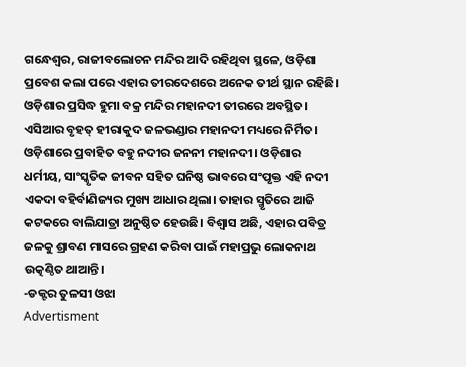ଗନ୍ଧେଶ୍ୱର, ରାଜୀବଲୋଚନ ମନ୍ଦିର ଆଦି ରହିଥିବା ସ୍ଥଳେ, ଓଡ଼ିଶା ପ୍ରବେଶ କଲା ପରେ ଏହାର ତୀରଦେଶରେ ଅନେକ ତୀର୍ଥ ସ୍ଥାନ ରହିଛି। ଓଡ଼ିଶାର ପ୍ରସିଦ୍ଧ ହୁମା ବକ୍ର ମନ୍ଦିର ମହାନଦୀ ତୀରରେ ଅବସ୍ଥିତ। ଏସିଆର ବୃହତ୍ ହୀରାକୁଦ ଜଳଭଣ୍ଡାର ମହାନଦୀ ମଧ୍ୟରେ ନିର୍ମିତ। ଓଡ଼ିଶାରେ ପ୍ରବାହିତ ବହୁ ନଦୀର ଜନନୀ ମହାନଦୀ। ଓଡ଼ିଶାର ଧର୍ମୀୟ, ସାଂସ୍କୃତିକ ଜୀବନ ସହିତ ଘନିଷ୍ଠ ଭାବରେ ସଂପୃକ୍ତ ଏହି ନଦୀ ଏକଦା ବହିର୍ବାଣିଜ୍ୟର ମୁଖ୍ୟ ଆଧାର ଥିଲା। ତାହାର ସ୍ମୃତିରେ ଆଜି କଟକରେ ବାଲିଯାତ୍ରା ଅନୁଷ୍ଠିତ ହେଉଛି। ବିଶ୍ୱାସ ଅଛି, ଏହାର ପବିତ୍ର ଜଳକୁ ଶ୍ରାବଣ ମାସରେ ଗ୍ରହଣ କରିବା ପାଇଁ ମହାପ୍ରଭୁ ଲୋକନାଥ ଉତ୍କଣ୍ଠିତ ଥାଆନ୍ତି।
-ଡକ୍ଟର ତୁଳସୀ ଓଝା
Advertisment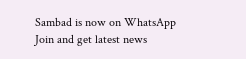Sambad is now on WhatsApp
Join and get latest news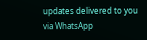updates delivered to you via WhatsApp